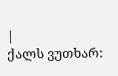|
ქალს ვუთხარ: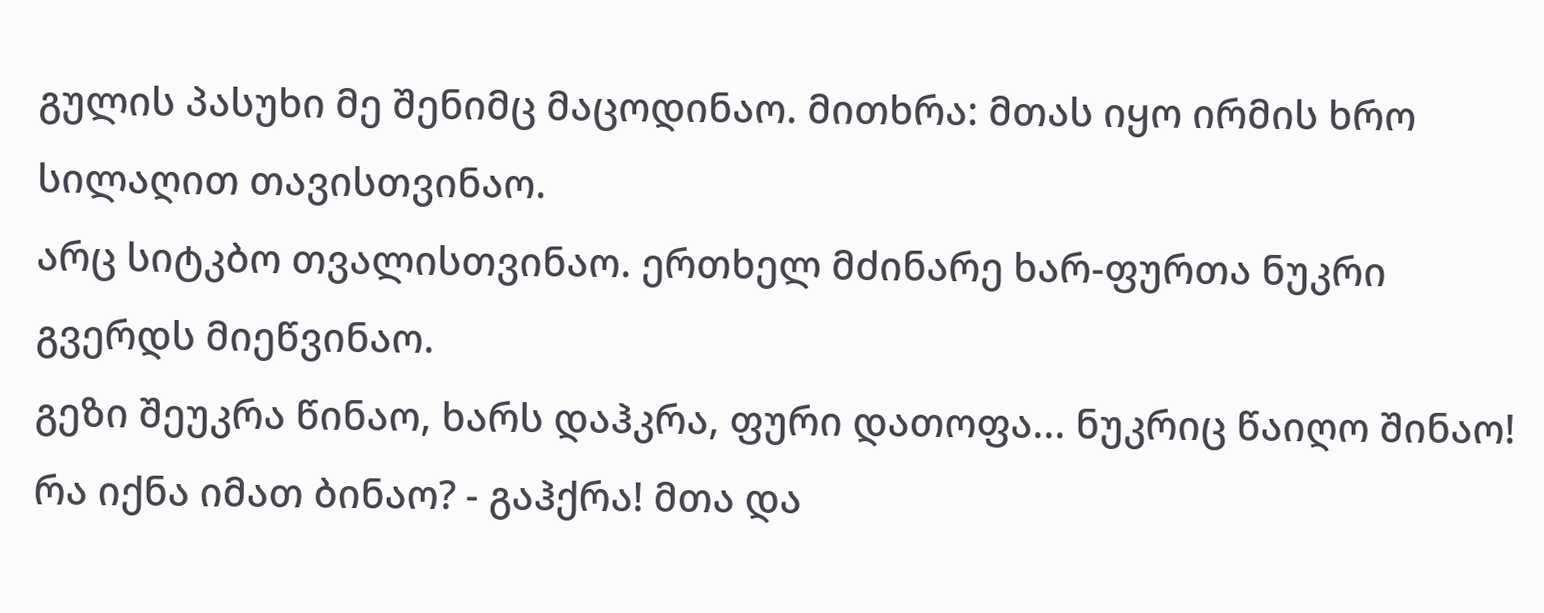გულის პასუხი მე შენიმც მაცოდინაო. მითხრა: მთას იყო ირმის ხრო სილაღით თავისთვინაო.
არც სიტკბო თვალისთვინაო. ერთხელ მძინარე ხარ-ფურთა ნუკრი გვერდს მიეწვინაო.
გეზი შეუკრა წინაო, ხარს დაჰკრა, ფური დათოფა... ნუკრიც წაიღო შინაო!
რა იქნა იმათ ბინაო? - გაჰქრა! მთა და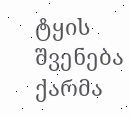ტყის შვენება ქარმა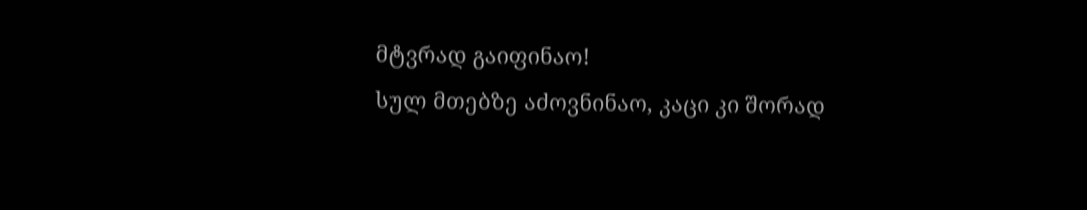მტვრად გაიფინაო!
სულ მთებზე აძოვნინაო, კაცი კი შორად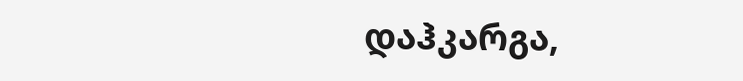დაჰკარგა,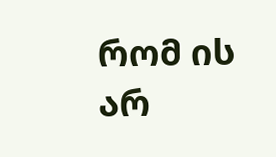რომ ის არ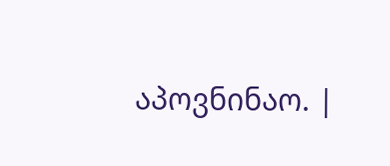აპოვნინაო. |